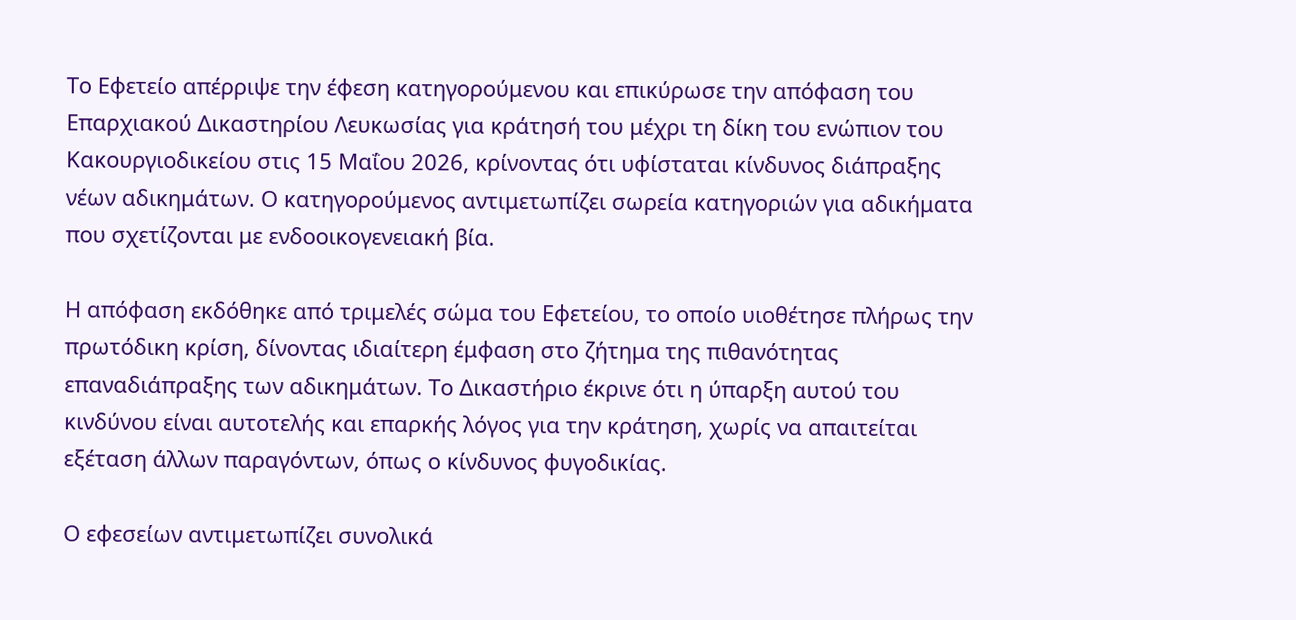Το Εφετείο απέρριψε την έφεση κατηγορούμενου και επικύρωσε την απόφαση του Επαρχιακού Δικαστηρίου Λευκωσίας για κράτησή του μέχρι τη δίκη του ενώπιον του Κακουργιοδικείου στις 15 Μαΐου 2026, κρίνοντας ότι υφίσταται κίνδυνος διάπραξης νέων αδικημάτων. Ο κατηγορούμενος αντιμετωπίζει σωρεία κατηγοριών για αδικήματα που σχετίζονται με ενδοοικογενειακή βία.

Η απόφαση εκδόθηκε από τριμελές σώμα του Εφετείου, το οποίο υιοθέτησε πλήρως την πρωτόδικη κρίση, δίνοντας ιδιαίτερη έμφαση στο ζήτημα της πιθανότητας επαναδιάπραξης των αδικημάτων. Το Δικαστήριο έκρινε ότι η ύπαρξη αυτού του κινδύνου είναι αυτοτελής και επαρκής λόγος για την κράτηση, χωρίς να απαιτείται εξέταση άλλων παραγόντων, όπως ο κίνδυνος φυγοδικίας.

Ο εφεσείων αντιμετωπίζει συνολικά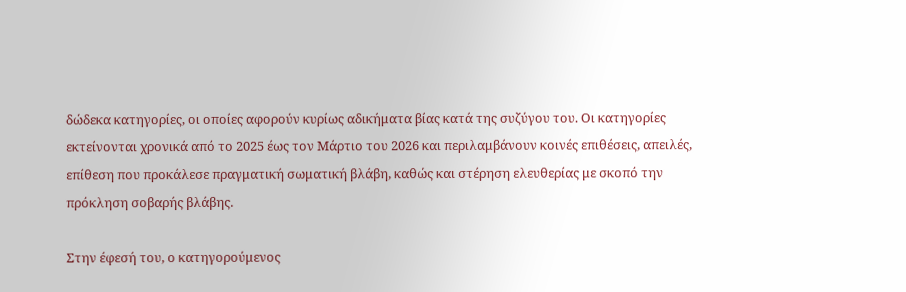δώδεκα κατηγορίες, οι οποίες αφορούν κυρίως αδικήματα βίας κατά της συζύγου του. Οι κατηγορίες εκτείνονται χρονικά από το 2025 έως τον Μάρτιο του 2026 και περιλαμβάνουν κοινές επιθέσεις, απειλές, επίθεση που προκάλεσε πραγματική σωματική βλάβη, καθώς και στέρηση ελευθερίας με σκοπό την πρόκληση σοβαρής βλάβης.

Στην έφεσή του, ο κατηγορούμενος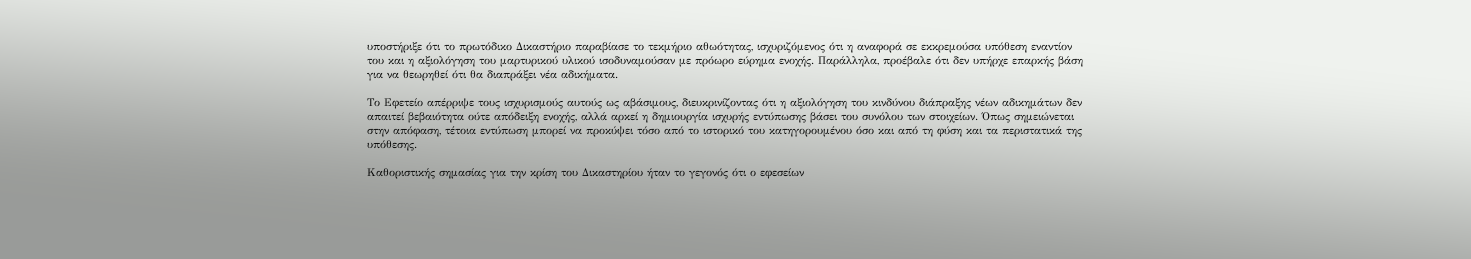υποστήριξε ότι το πρωτόδικο Δικαστήριο παραβίασε το τεκμήριο αθωότητας, ισχυριζόμενος ότι η αναφορά σε εκκρεμούσα υπόθεση εναντίον του και η αξιολόγηση του μαρτυρικού υλικού ισοδυναμούσαν με πρόωρο εύρημα ενοχής. Παράλληλα, προέβαλε ότι δεν υπήρχε επαρκής βάση για να θεωρηθεί ότι θα διαπράξει νέα αδικήματα.

Το Εφετείο απέρριψε τους ισχυρισμούς αυτούς ως αβάσιμους, διευκρινίζοντας ότι η αξιολόγηση του κινδύνου διάπραξης νέων αδικημάτων δεν απαιτεί βεβαιότητα ούτε απόδειξη ενοχής, αλλά αρκεί η δημιουργία ισχυρής εντύπωσης βάσει του συνόλου των στοιχείων. Όπως σημειώνεται στην απόφαση, τέτοια εντύπωση μπορεί να προκύψει τόσο από το ιστορικό του κατηγορουμένου όσο και από τη φύση και τα περιστατικά της υπόθεσης.

Καθοριστικής σημασίας για την κρίση του Δικαστηρίου ήταν το γεγονός ότι ο εφεσείων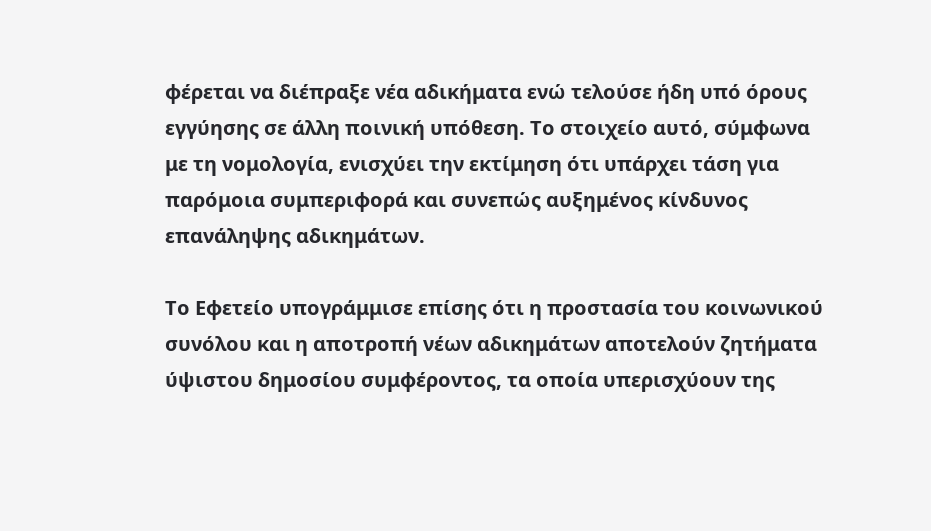φέρεται να διέπραξε νέα αδικήματα ενώ τελούσε ήδη υπό όρους εγγύησης σε άλλη ποινική υπόθεση. Το στοιχείο αυτό, σύμφωνα με τη νομολογία, ενισχύει την εκτίμηση ότι υπάρχει τάση για παρόμοια συμπεριφορά και συνεπώς αυξημένος κίνδυνος επανάληψης αδικημάτων.

Το Εφετείο υπογράμμισε επίσης ότι η προστασία του κοινωνικού συνόλου και η αποτροπή νέων αδικημάτων αποτελούν ζητήματα ύψιστου δημοσίου συμφέροντος, τα οποία υπερισχύουν της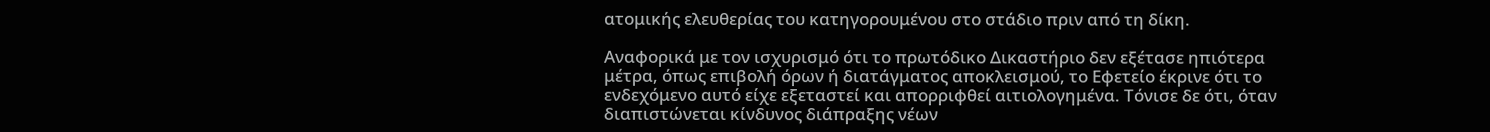ατομικής ελευθερίας του κατηγορουμένου στο στάδιο πριν από τη δίκη.

Αναφορικά με τον ισχυρισμό ότι το πρωτόδικο Δικαστήριο δεν εξέτασε ηπιότερα μέτρα, όπως επιβολή όρων ή διατάγματος αποκλεισμού, το Εφετείο έκρινε ότι το ενδεχόμενο αυτό είχε εξεταστεί και απορριφθεί αιτιολογημένα. Τόνισε δε ότι, όταν διαπιστώνεται κίνδυνος διάπραξης νέων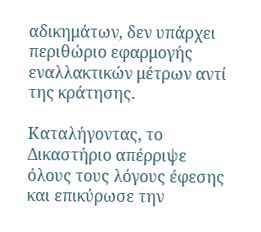αδικημάτων, δεν υπάρχει περιθώριο εφαρμογής εναλλακτικών μέτρων αντί της κράτησης.

Καταλήγοντας, το Δικαστήριο απέρριψε όλους τους λόγους έφεσης και επικύρωσε την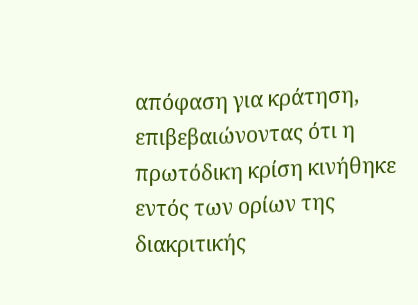απόφαση για κράτηση, επιβεβαιώνοντας ότι η πρωτόδικη κρίση κινήθηκε εντός των ορίων της διακριτικής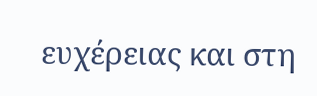ευχέρειας και στη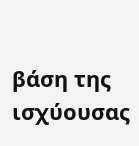βάση της ισχύουσας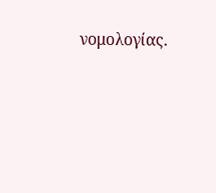νομολογίας.